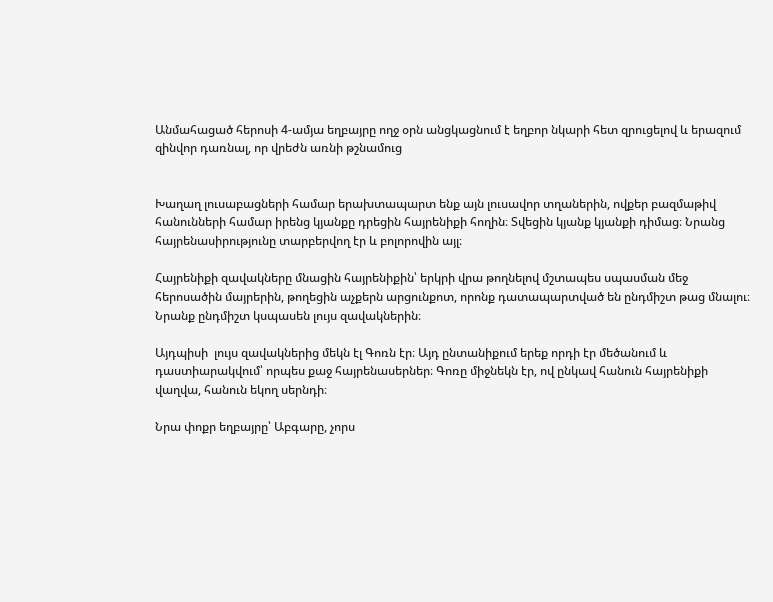Անմահացած հերոսի 4-ամյա եղբայրը ողջ օրն անցկացնում է եղբոր նկարի հետ զրուցելով և երազում զինվոր դառնալ, որ վրեժն առնի թշնամուց


Խաղաղ լուսաբացների համար երախտապարտ ենք այն լուսավոր տղաներին, ովքեր բազմաթիվ հանունների համար իրենց կյանքը դրեցին հայրենիքի հողին։ Տվեցին կյանք կյանքի դիմաց։ Նրանց հայրենասիրությունը տարբերվող էր և բոլորովին այլ։

Հայրենիքի զավակները մնացին հայրենիքին՝ երկրի վրա թողնելով մշտապես սպասման մեջ հերոսածին մայրերին, թողեցին աչքերն արցունքոտ, որոնք դատապարտված են ընդմիշտ թաց մնալու։ Նրանք ընդմիշտ կսպասեն լույս զավակներին։

Այդպիսի  լույս զավակներից մեկն էլ Գոռն էր։ Այդ ընտանիքում երեք որդի էր մեծանում և դաստիարակվում՝ որպես քաջ հայրենասերներ։ Գոռը միջնեկն էր, ով ընկավ հանուն հայրենիքի վաղվա, հանուն եկող սերնդի։

Նրա փոքր եղբայրը՝ Աբգարը, չորս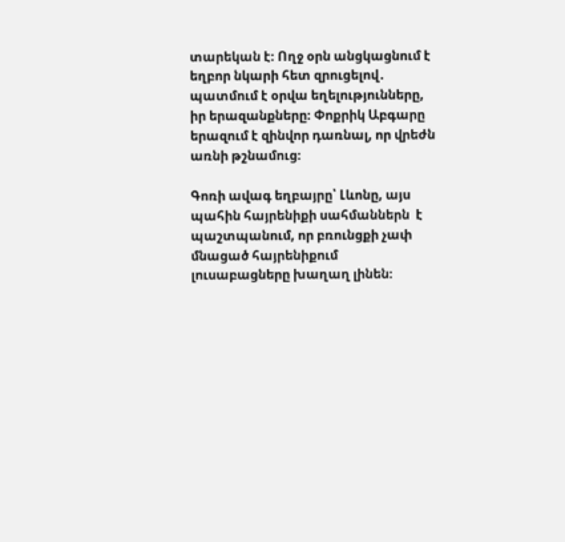տարեկան է։ Ողջ օրն անցկացնում է եղբոր նկարի հետ զրուցելով․ պատմում է օրվա եղելությունները, իր երազանքները։ Փոքրիկ Աբգարը երազում է զինվոր դառնալ, որ վրեժն առնի թշնամուց։

Գոռի ավագ եղբայրը՝ Լևոնը, այս պահին հայրենիքի սահմաններն  է պաշտպանում, որ բռունցքի չափ մնացած հայրենիքում լուսաբացները խաղաղ լինեն։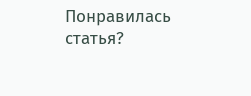Понравилась статья?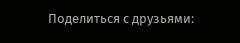Поделиться с друзьями: